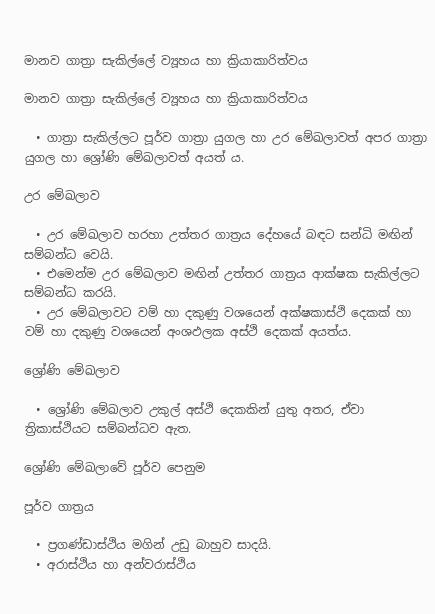මානව ගාත්‍රා සැකිල්ලේ ව්‍යූහය හා ක්‍රියාකාරිත්වය

මානව ගාත්‍රා සැකිල්ලේ ව්‍යූහය හා ක්‍රියාකාරිත්වය

  • ගාත්‍රා සැකිල්ලට පූර්ව ගාත්‍රා යුගල හා උර මේඛලාවත් අපර ගාත්‍රා යුගල හා ශ්‍රෝණි මේඛලාවත් අයත් ය.

උර මේඛලාව

  • උර මේඛලාව හරහා උත්තර ගාත්‍රය දේහයේ බඳට සන්ධි මඟින් සම්බන්ධ වෙයි.
  • එමෙන්ම උර මේඛලාව මඟින් උත්තර ගාත්‍රය ආක්ෂක සැකිල්ලට සම්බන්ධ කරයි.
  • උර මේඛලාවට වම් හා දකුණු වශයෙන් අක්ෂකාස්ථි දෙකක් හා වම් හා දකුණු වශයෙන් අංශඵලක අස්ථි දෙකක් අයත්ය.

ශ්‍රෝණි මේඛලාව

  • ශ්‍රෝණි මේඛලාව උකුල් අස්ථි දෙකකින් යුතු අතර, ඒවා ත්‍රිකාස්ථියට සම්බන්ධව ඇත.

ශ්‍රෝණි මේඛලාවේ පූර්ව පෙනුම

පූර්ව ගාත්‍රය

  • ප්‍රගණ්ඩාස්ථිය මගින් උඩු බාහුව සාදයි.
  • අරාස්ථිය හා අන්වරාස්ථිය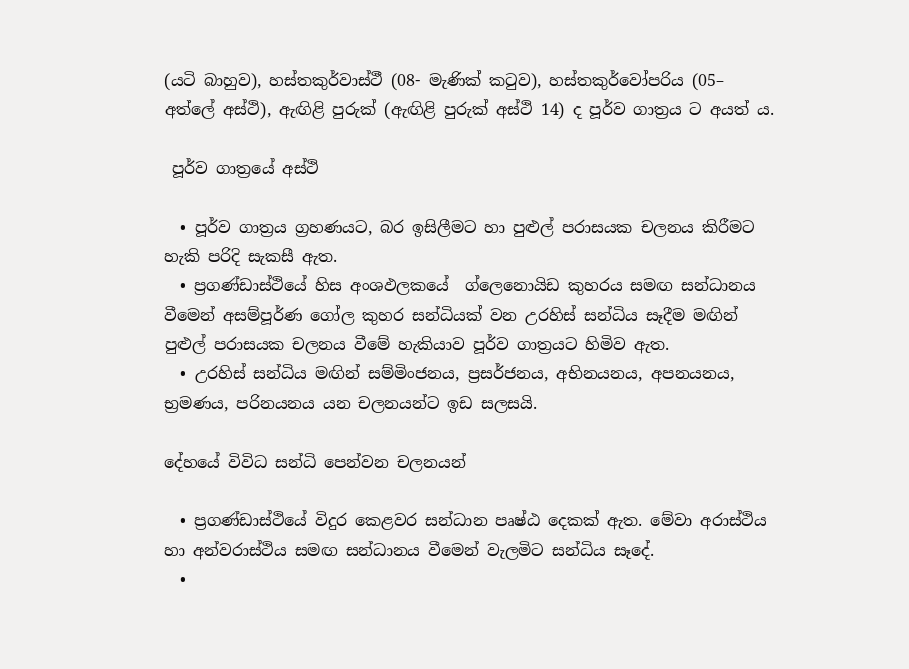(යටි බාහුව), හස්තකුර්වාස්ථී (08- මැණික් කටුව), හස්තකුර්වෝපරිය (05– අත්ලේ අස්ථි), ඇඟිළි පුරුක් (ඇඟිළි පුරුක් අස්ථි 14) ද පූර්ව ගාත්‍රය ට අයත් ය.

 පූර්ව ගාත්‍රයේ අස්ථි

  • පූර්ව ගාත්‍රය ග්‍රහණයට, බර ඉසිලීමට හා පුළුල් පරාසයක චලනය කිරීමට හැකි පරිදි සැකසී ඇත.
  • ප්‍රගණ්ඩාස්ථියේ හිස අංශඵලකයේ  ග්ලෙනොයිඩ කුහරය සමඟ සන්ධානය වීමෙන් අසම්පූර්ණ ගෝල කුහර සන්ධියක් වන උරහිස් සන්ධිය සෑදීම මඟින් පුළුල් පරාසයක චලනය වීමේ හැකියාව පූර්ව ගාත්‍රයට හිමිව ඇත.
  • උරහිස් සන්ධිය මඟින් සම්මිංජනය, ප්‍රසර්ජනය, අභිනයනය, අපනයනය, භ්‍රමණය, පරිනයනය යන චලනයන්ට ඉඩ සලසයි.

දේහයේ විවිධ සන්ධි පෙන්වන චලනයන්

  • ප්‍රගණ්ඩාස්ථියේ විදුර කෙළවර සන්ධාන පෘෂ්ඨ දෙකක් ඇත. මේවා අරාස්ථිය හා අන්වරාස්ථිය සමඟ සන්ධානය වීමෙන් වැලමිට සන්ධිය සෑදේ.
  •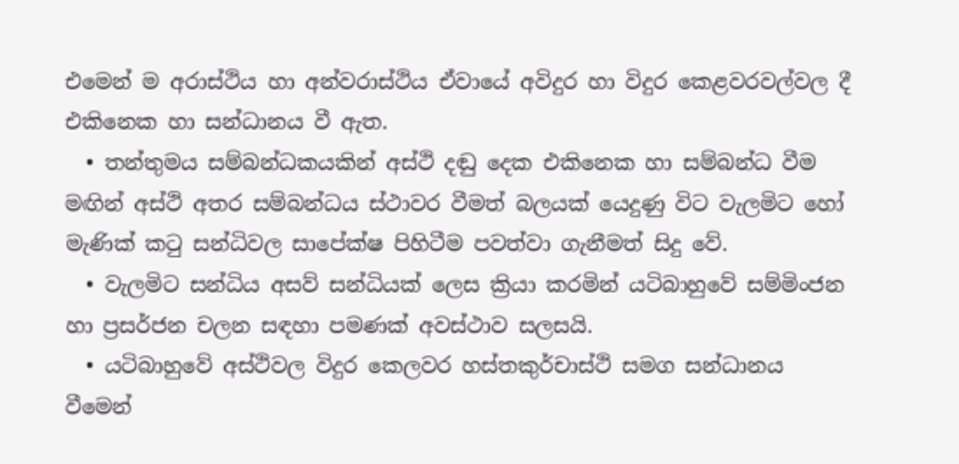එමෙන් ම අරාස්ථිය හා අන්වරාස්ථිය ඒවායේ අවිදුර හා විදුර කෙළවරවල්වල දී එකිනෙක හා සන්ධානය වී ඇත.
  • තන්තුමය සම්බන්ධකයකින් අස්ථි දඬු දෙක එකිනෙක හා සම්බන්ධ වීම මඟින් අස්ථි අතර සම්බන්ධය ස්ථාවර වීමත් බලයක් යෙදුණු විට වැලමිට හෝ මැණික් කටු සන්ධිවල සාපේක්ෂ පිහිටීම පවත්වා ගැනීමත් සිදු වේ.
  • වැලමිට සන්ධිය අසව් සන්ධියක් ලෙස ක්‍රියා කරමින් යටිබාහුවේ සම්මිංජන හා ප්‍රසර්ජන චලන සඳහා පමණක් අවස්ථාව සලසයි.
  • යටිබාහුවේ අස්ථිවල විදුර කෙලවර හස්තකුර්චාස්ථි සමග සන්ධානය වීමෙන්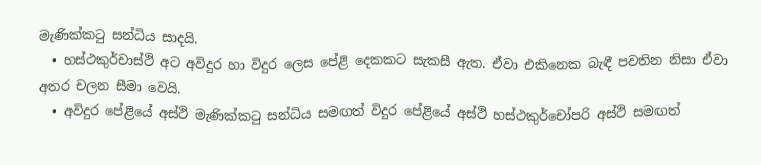මැණික්කටු සන්ධිය සාදයි.
  • හස්ථකුර්චාස්ථි අට අවිදුර හා විදුර ලෙස පේළි දෙකකට සැකසී ඇත. ඒවා එකිනෙක බැඳී පවතින නිසා ඒවා අතර චලන සීමා වෙයි.
  • අවිදුර පේළියේ අස්ථි මැණික්කටු සන්ධිය සමඟත් විදුර පේළියේ අස්ථි හස්ථකුර්චෝපරි අස්ථි සමඟත්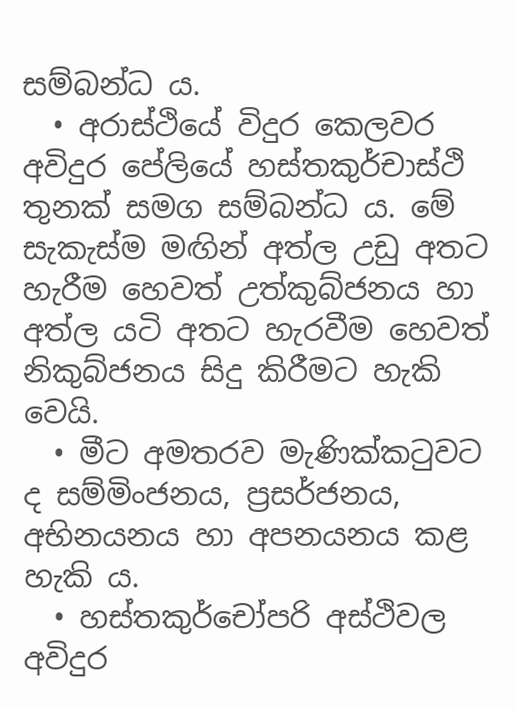සම්බන්ධ ය.
  • අරාස්ථියේ විදුර කෙලවර අවිදුර පේලියේ හස්තකුර්චාස්ථි තුනක් සමග සම්බන්ධ ය. මේ සැකැස්ම මඟින් අත්ල උඩු අතට හැරීම හෙවත් උත්කුබ්ජනය හා අත්ල යටි අතට හැරවීම හෙවත් නිකුබ්ජනය සිදු කිරීමට හැකි වෙයි.
  • මීට අමතරව මැණික්කටුවට ද සම්මිංජනය, ප්‍රසර්ජනය, අභිනයනය හා අපනයනය කළ හැකි ය.
  • හස්තකුර්චෝපරි අස්ථිවල අවිදුර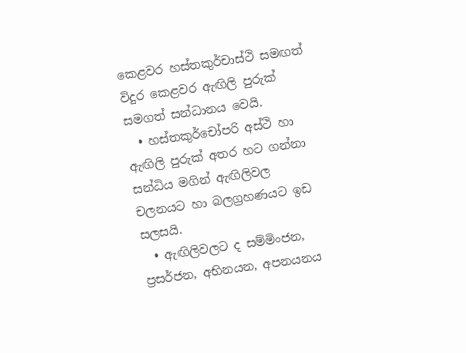කෙළවර හස්තකුර්චාස්ථි සමඟත් විදුර කෙළවර ඇඟිලි පුරුක් සමගත් සන්ධානය වෙයි.
  • හස්තකුර්චෝපරි අස්ථි හා ඇඟිලි පුරුක් අතර හට ගන්නා සන්ධිය මගින් ඇඟිලිවල චලනයට හා බලග්‍රහණයට ඉඩ සලසයි.
  • ඇඟිලිවලට ද සම්මිංජන, ප්‍රසර්ජන, අභිනයන, අපනයනය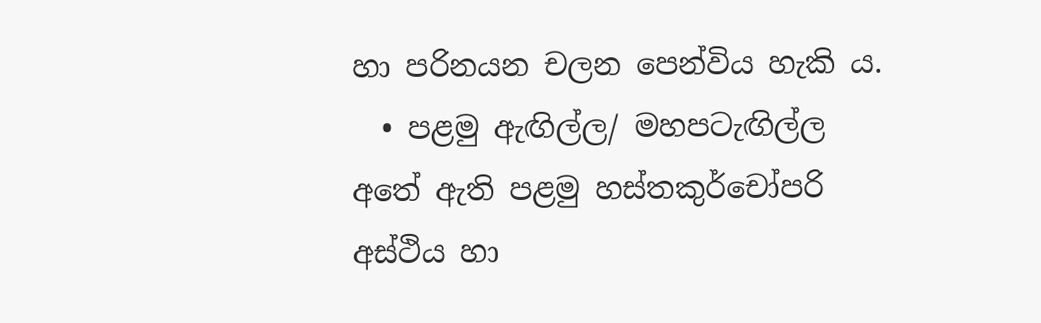හා පරිනයන චලන පෙන්විය හැකි ය.
  • පළමු ඇඟිල්ල/ මහපටැඟිල්ල අතේ ඇති පළමු හස්තකුර්චෝපරි අස්ථිය හා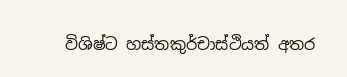විශිෂ්ට හස්තකුර්චාස්ථියත් අතර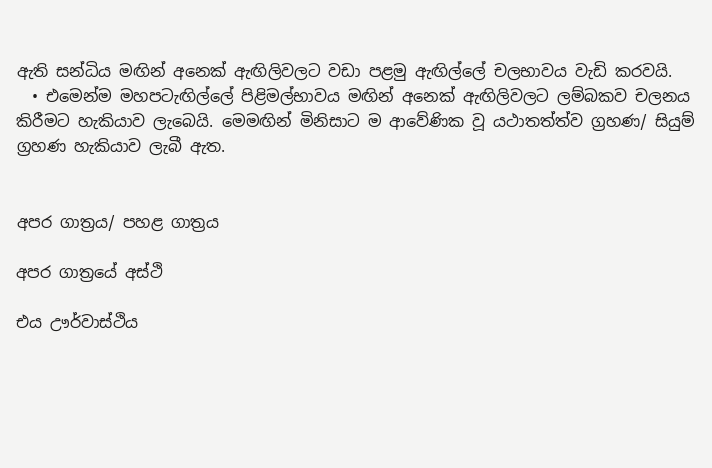ඇති සන්ධිය මඟින් අනෙක් ඇඟිලිවලට වඩා පළමු ඇඟිල්ලේ චලභාවය වැඩි කරවයි.
  • එමෙන්ම මහපටැඟිල්ලේ පිළිමල්භාවය මඟින් අනෙක් ඇඟිලිවලට ලම්බකව චලනය කිරීමට හැකියාව ලැබෙයි. මෙමඟින් මිනිසාට ම ආවේණික වූ යථාතත්ත්ව ග්‍රහණ/ සියුම් ග්‍රහණ හැකියාව ලැබී ඇත.


අපර ගාත්‍රය/ පහළ ගාත්‍රය

අපර ගාත්‍රයේ අස්ථි

එය ඌර්වාස්ථිය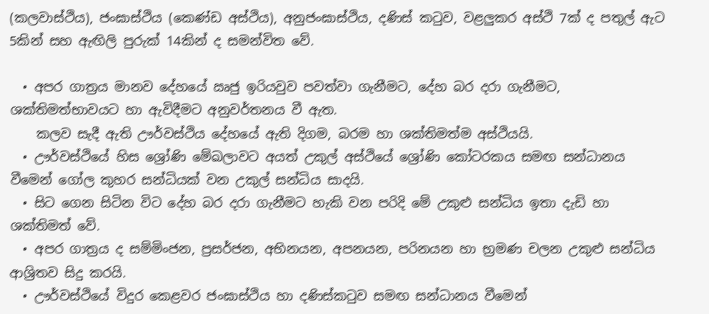(කලවාස්ථිය), ජංඝාස්ථිය (කෙණ්ඩ අස්ථිය), අනුජංඝාස්ථිය, දණිස් කටුව, වළලුකර අස්ථි 7ක් ද පතුල් ඇට 5කින් සහ ඇඟිලි පුරුක් 14කින් ද සමන්විත වේ.

  • අපර ගාත්‍රය මානව දේහයේ ඍජු ඉරියවුව පවත්වා ගැනීමට, දේහ බර දරා ගැනීමට, ශක්තිමත්භාවයට හා ඇවිදීමට අනුවර්තනය වී ඇත.
    කලව සැදී ඇති ඌර්වස්ථිය දේහයේ ඇති දිගම, බරම හා ශක්තිමත්ම අස්ථියයි.
  • ඌර්වස්ථියේ හිස ශ්‍රෝණි මේඛලාවට අයත් උකුල් අස්ථියේ ශ්‍රෝණි කෝටරකය සමඟ සන්ධානය වීමෙන් ගෝල කුහර සන්ධියක් වන උකුල් සන්ධිය සාදයි.
  • සිට ගෙන සිටින විට දේහ බර දරා ගැනීමට හැකි වන පරිදි මේ උකුළු සන්ධිය ඉතා දැඩි හා ශක්තිමත් වේ.
  • අපර ගාත්‍රය ද සම්මිංජන, ප්‍රසර්ජන, අභිනයන, අපනයන, පරිනයන හා භ්‍රමණ චලන උකුළු සන්ධිය ආශ්‍රිතව සිදු කරයි.
  • ඌර්වස්ථියේ විදුර කෙළවර ජංඝාස්ථිය හා දණිස්කටුව සමඟ සන්ධානය වීමෙන්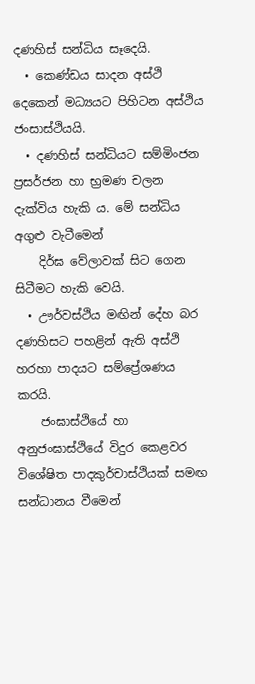දණහිස් සන්ධිය සෑදෙයි.
  • කෙණ්ඩය සාදන අස්ථි දෙකෙන් මධ්‍යයට පිහිටන අස්ථිය ජංසාස්ථියයි.
  • දණහිස් සන්ධියට සම්මිංජන ප්‍රසර්ජන හා භ්‍රමණ චලන දැක්විය හැකි ය. මේ සන්ධිය අගුළු වැටීමෙන්
    දිර්ඝ වේලාවක් සිට ගෙන සිටීමට හැකි වෙයි.
  • ඌර්වස්ථිය මඟින් දේහ බර දණහිසට පහළින් ඇති අස්ථි හරහා පාදයට සම්ප්‍රේශණය කරයි.
    ජංඝාස්ථියේ හා අනුජංඝාස්ථියේ විදුර කෙළවර විශේෂිත පාදකුර්චාස්ථියක් සමඟ සන්ධානය වීමෙන්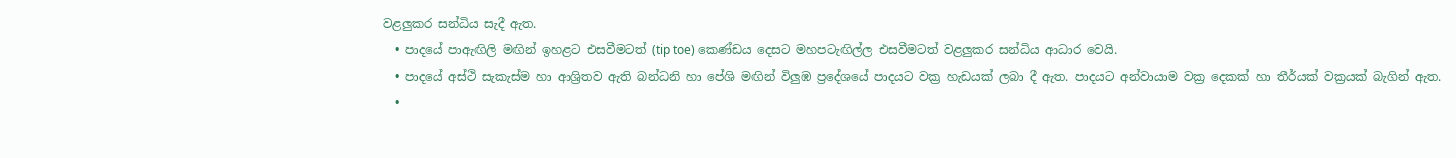වළලුකර සන්ධිය සැදී ඇත.
  • පාදයේ පාඇඟිලි මඟින් ඉහළට එසවීමටත් (tip toe) කෙණ්ඩය දෙසට මහපටැඟිල්ල එසවීමටත් වළලුකර සන්ධිය ආධාර වෙයි.
  • පාදයේ අස්ථි සැකැස්ම හා ආශ්‍රිතව ඇති බන්ධනි හා පේශි මඟින් විලුඹ ප්‍රදේශයේ පාදයට වක්‍ර හැඩයක් ලබා දී ඇත. පාදයට අන්වායාම වක්‍ර දෙකක් හා තීර්යක් වක්‍රයක් බැගින් ඇත.
  •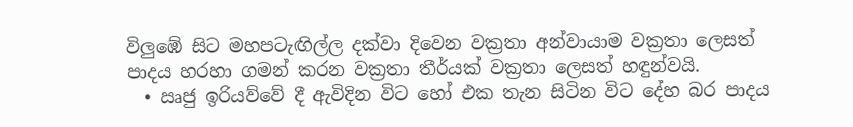විලුඹේ සිට මහපටැඟිල්ල දක්වා දිවෙන වක්‍රතා අන්වායාම වක්‍රතා ලෙසත් පාදය හරහා ගමන් කරන වක්‍රතා තීර්යක් වක්‍රතා ලෙසත් හඳුන්වයි.
  • ඍජු ඉරියව්වේ දී ඇවිදින විට හෝ එක තැන සිටින විට දේහ බර පාදය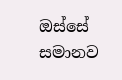ඔස්සේ සමානව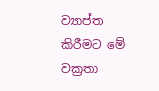ව්‍යාප්ත කිරීමට මේ වක්‍රතා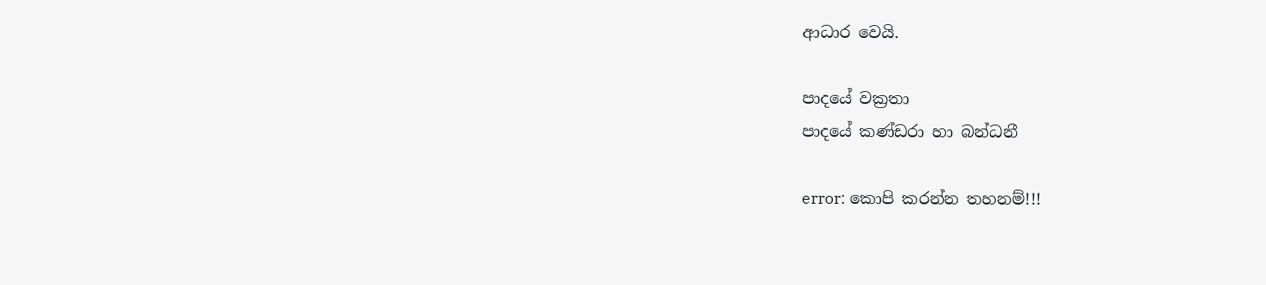ආධාර වෙයි.

පාදයේ වක්‍රතා
පාදයේ කණ්ඩරා හා බන්ධනී

error: කොපි කරන්න තහනම්!!!